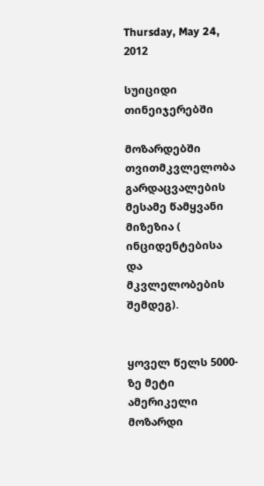Thursday, May 24, 2012

სუიციდი თინეიჯერებში

მოზარდებში თვითმკვლელობა გარდაცვალების მესამე წამყვანი მიზეზია ( ინციდენტებისა და მკვლელობების შემდეგ).


ყოველ წელს 5000-ზე მეტი ამერიკელი მოზარდი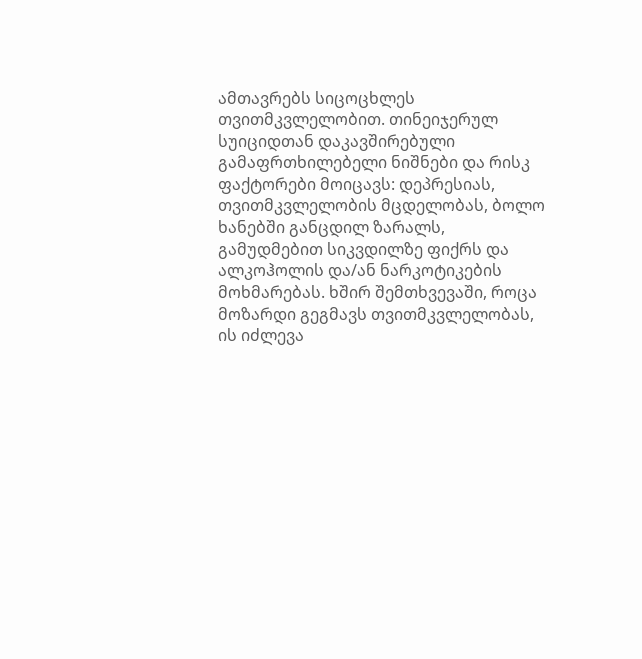ამთავრებს სიცოცხლეს თვითმკვლელობით. თინეიჯერულ სუიციდთან დაკავშირებული გამაფრთხილებელი ნიშნები და რისკ ფაქტორები მოიცავს: დეპრესიას, თვითმკვლელობის მცდელობას, ბოლო ხანებში განცდილ ზარალს, გამუდმებით სიკვდილზე ფიქრს და ალკოჰოლის და/ან ნარკოტიკების მოხმარებას. ხშირ შემთხვევაში, როცა მოზარდი გეგმავს თვითმკვლელობას, ის იძლევა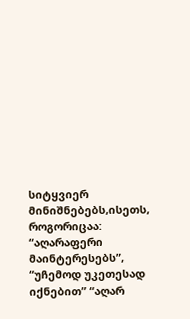სიტყვიერ მინიშნებებს,ისეთს, როგორიცაა: “აღარაფერი მაინტერესებს”, “უჩემოდ უკეთესად იქნებით” “აღარ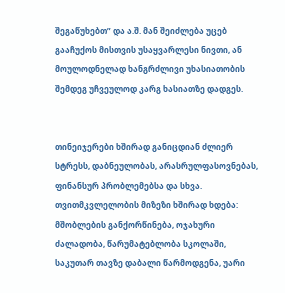შეგაწუხებთ” და ა.შ. მან შეიძლება უცებ გააჩუქოს მისთვის უსაყვარლესი ნივთი, ან მოულოდნელად ხანგრძლივი უხასიათობის შემდეგ უჩვეულოდ კარგ ხასიათზე დადგეს.


თინეიჯერები ხშირად განიცდიან ძლიერ სტრესს, დაბნეულობას, არასრულფასოვნებას, ფინანსურ პრობლემებსა და სხვა. თვითმკვლელობის მიზეზი ხშირად ხდება: მშობლების განქორწინება, ოჯახური ძალადობა, წარუმატებლობა სკოლაში, საკუთარ თავზე დაბალი წარმოდგენა, უარი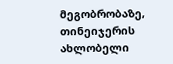მეგობრობაზე, თინეიჯერის ახლობელი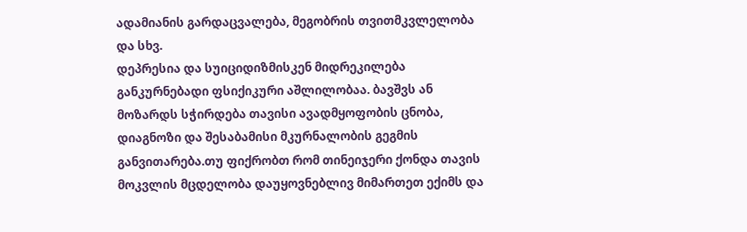ადამიანის გარდაცვალება, მეგობრის თვითმკვლელობა და სხვ.
დეპრესია და სუიციდიზმისკენ მიდრეკილება განკურნებადი ფსიქიკური აშლილობაა. ბავშვს ან მოზარდს სჭირდება თავისი ავადმყოფობის ცნობა, დიაგნოზი და შესაბამისი მკურნალობის გეგმის განვითარება.თუ ფიქრობთ რომ თინეიჯერი ქონდა თავის მოკვლის მცდელობა დაუყოვნებლივ მიმართეთ ექიმს და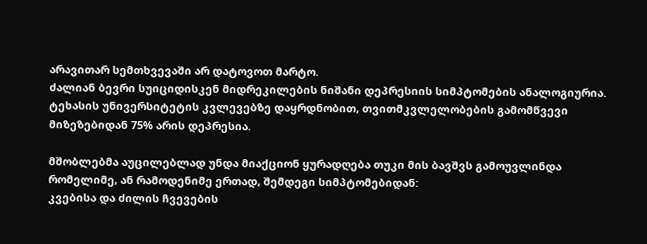არავითარ სემთხვევაში არ დატოვოთ მარტო.
ძალიან ბევრი სუიციდისკენ მიდრეკილების ნიშანი დეპრესიის სიმპტომების ანალოგიურია.
ტეხასის უნივერსიტეტის კვლევებზე დაყრდნობით, თვითმკვლელობების გამომწვევი მიზეზებიდან 75% არის დეპრესია.

მშობლებმა აუცილებლად უნდა მიაქციონ ყურადღება თუკი მის ბავშვს გამოუვლინდა რომელიმე, ან რამოდენიმე ერთად, შემდეგი სიმპტომებიდან:
კვებისა და ძილის ჩვევების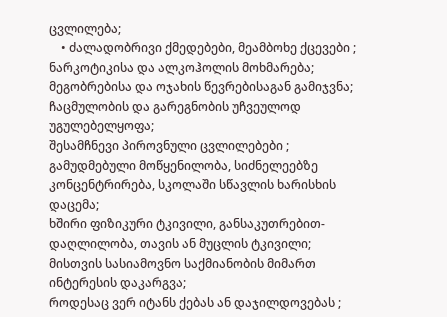ცვლილება;
    • ძალადობრივი ქმედებები, მეამბოხე ქცევები ;
ნარკოტიკისა და ალკოჰოლის მოხმარება;
მეგობრებისა და ოჯახის წევრებისაგან გამიჯვნა;
ჩაცმულობის და გარეგნობის უჩვეულოდ უგულებელყოფა;
შესამჩნევი პიროვნული ცვლილებები ;
გამუდმებული მოწყენილობა, სიძნელეებზე კონცენტრირება, სკოლაში სწავლის ხარისხის დაცემა;
ხშირი ფიზიკური ტკივილი, განსაკუთრებით- დაღლილობა, თავის ან მუცლის ტკივილი;
მისთვის სასიამოვნო საქმიანობის მიმართ ინტერესის დაკარგვა;
როდესაც ვერ იტანს ქებას ან დაჯილდოვებას ;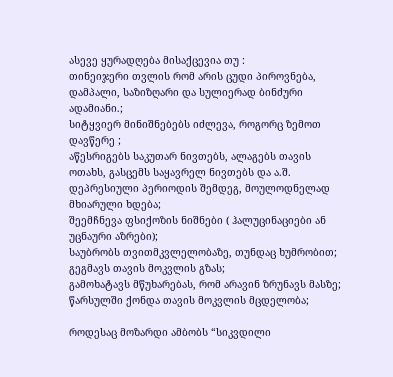ასევე ყურადღება მისაქცევია თუ :
თინეიჯერი თვლის რომ არის ცუდი პიროვნება, დამპალი, საზიზღარი და სულიერად ბინძური ადამიანი.;
სიტყვიერ მინიშნებებს იძლევა, როგორც ზემოთ დავწერე ;
აწესრიგებს საკუთარ ნივთებს, ალაგებს თავის ოთახს, გასცემს საყავრელ ნივთებს და ა.შ.
დეპრესიული პერიოდის შემდეგ, მოულოდნელად მხიარული ხდება;
შეემჩნევა ფსიქოზის ნიშნები ( ჰალუცინაციები ან უცნაური აზრები);
საუბრობს თვითმკვლელობაზე, თუნდაც ხუმრობით;
გეგმავს თავის მოკვლის გზას;
გამოხატავს მწუხარებას, რომ არავინ ზრუნავს მასზე;
წარსულში ქონდა თავის მოკვლის მცდელობა;

როდესაც მოზარდი ამბობს “სიკვდილი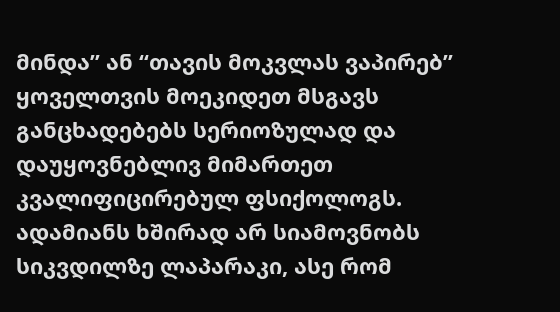მინდა” ან “თავის მოკვლას ვაპირებ” ყოველთვის მოეკიდეთ მსგავს განცხადებებს სერიოზულად და დაუყოვნებლივ მიმართეთ კვალიფიცირებულ ფსიქოლოგს. ადამიანს ხშირად არ სიამოვნობს სიკვდილზე ლაპარაკი, ასე რომ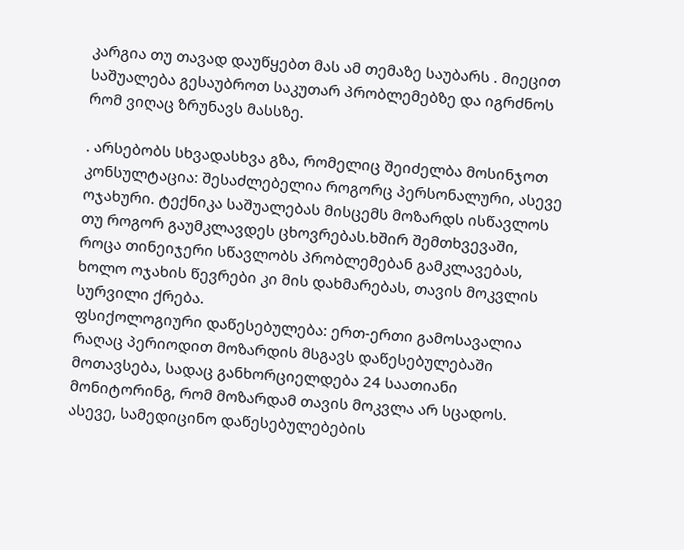კარგია თუ თავად დაუწყებთ მას ამ თემაზე საუბარს . მიეცით საშუალება გესაუბროთ საკუთარ პრობლემებზე და იგრძნოს რომ ვიღაც ზრუნავს მასსზე.

. არსებობს სხვადასხვა გზა, რომელიც შეიძელბა მოსინჯოთ
კონსულტაცია: შესაძლებელია როგორც პერსონალური, ასევე ოჯახური. ტექნიკა საშუალებას მისცემს მოზარდს ისწავლოს თუ როგორ გაუმკლავდეს ცხოვრებას.ხშირ შემთხვევაში, როცა თინეიჯერი სწავლობს პრობლემებან გამკლავებას, ხოლო ოჯახის წევრები კი მის დახმარებას, თავის მოკვლის სურვილი ქრება.
ფსიქოლოგიური დაწესებულება: ერთ-ერთი გამოსავალია რაღაც პერიოდით მოზარდის მსგავს დაწესებულებაში მოთავსება, სადაც განხორციელდება 24 საათიანი მონიტორინგ, რომ მოზარდამ თავის მოკვლა არ სცადოს. ასევე, სამედიცინო დაწესებულებების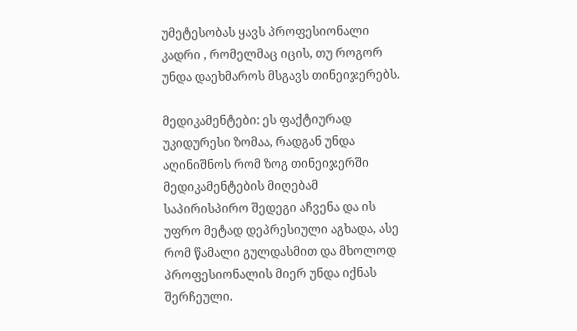უმეტესობას ყავს პროფესიონალი კადრი , რომელმაც იცის, თუ როგორ უნდა დაეხმაროს მსგავს თინეიჯერებს.

მედიკამენტები: ეს ფაქტიურად უკიდურესი ზომაა, რადგან უნდა აღინიშნოს რომ ზოგ თინეიჯერში მედიკამენტების მიღებამ საპირისპირო შედეგი აჩვენა და ის უფრო მეტად დეპრესიული აგხადა, ასე რომ წამალი გულდასმით და მხოლოდ პროფესიონალის მიერ უნდა იქნას შერჩეული.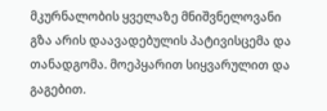მკურნალობის ყველაზე მნიშვნელოვანი გზა არის დაავადებულის პატივისცემა და თანადგომა. მოეპყარით სიყვარულით და გაგებით.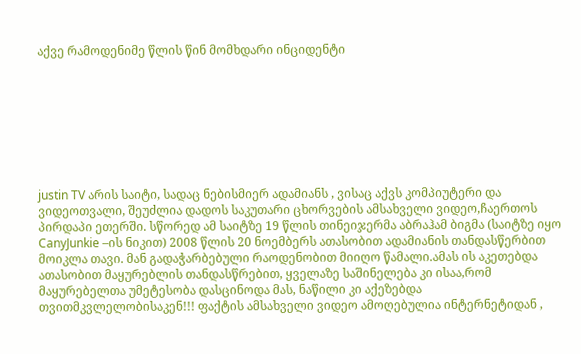აქვე რამოდენიმე წლის წინ მომხდარი ინციდენტი








justin TV არის საიტი, სადაც ნებისმიერ ადამიანს , ვისაც აქვს კომპიუტერი და ვიდეოთვალი, შეუძლია დადოს საკუთარი ცხორვების ამსახველი ვიდეო,ჩაერთოს პირდაპი ეთერში. სწორედ ამ საიტზე 19 წლის თინეიჯერმა აბრაჰამ ბიგმა (საიტზე იყო CanyJunkie –ის ნიკით) 2008 წლის 20 ნოემბერს ათასობით ადამიანის თანდასწერბით მოიკლა თავი. მან გადაჭარბებული რაოდენობით მიიღო წამალი.ამას ის აკეთებდა ათასობით მაყურებლის თანდასწრებით, ყველაზე საშინელება კი ისაა,რომ მაყურებელთა უმეტესობა დასცინოდა მას, ნაწილი კი აქეზებდა თვითმკვლელობისაკენ!!! ფაქტის ამსახველი ვიდეო ამოღებულია ინტერნეტიდან ,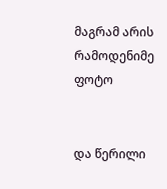მაგრამ არის რამოდენიმე ფოტო


და წერილი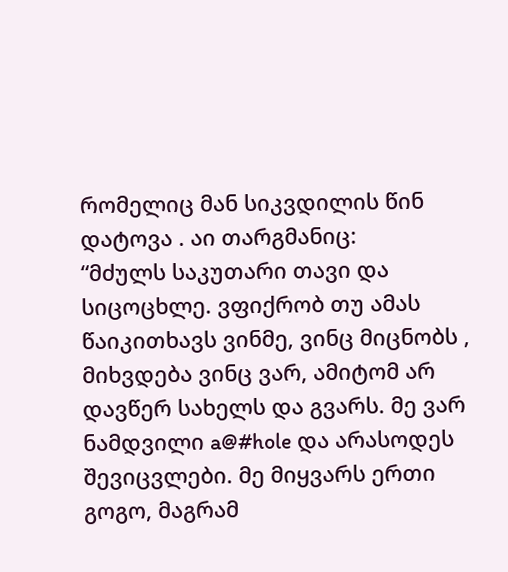რომელიც მან სიკვდილის წინ დატოვა . აი თარგმანიც:
“მძულს საკუთარი თავი და სიცოცხლე. ვფიქრობ თუ ამას წაიკითხავს ვინმე, ვინც მიცნობს , მიხვდება ვინც ვარ, ამიტომ არ დავწერ სახელს და გვარს. მე ვარ ნამდვილი a@#hole და არასოდეს შევიცვლები. მე მიყვარს ერთი გოგო, მაგრამ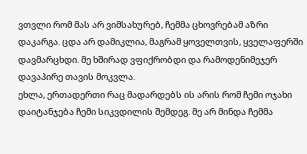ვთვლი რომ მას არ ვიმსახურებ, ჩემმა ცხოვრებამ აზრი დაკარგა. ცდა არ დამიკლია, მაგრამ ყოველთვის, ყველაფერში დავმარცხდი. მე ხშირად ვფიქრობდი და რამოდენიმეჯერ დავაპირე თავის მოკვლა.
ეხლა, ერთადერთი რაც მადარდებს ის არის რომ ჩემი ოჯახი დაიტანჯება ჩემი სიკვდილის შემდეგ. მე არ მინდა ჩემმა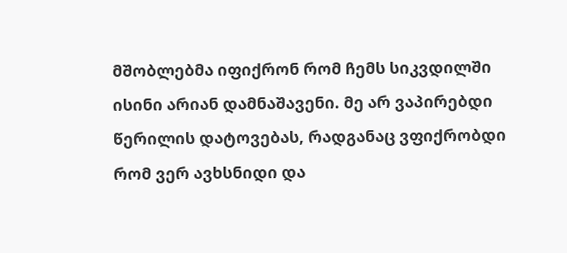მშობლებმა იფიქრონ რომ ჩემს სიკვდილში ისინი არიან დამნაშავენი. მე არ ვაპირებდი წერილის დატოვებას, რადგანაც ვფიქრობდი რომ ვერ ავხსნიდი და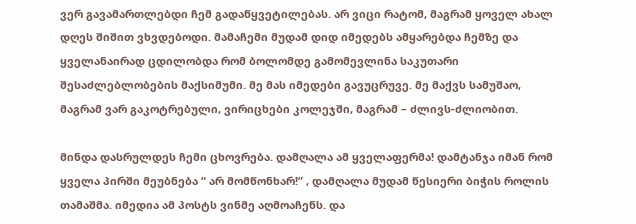ვერ გავამართლებდი ჩემ გადაწყვეტილებას. არ ვიცი რატომ, მაგრამ ყოველ ახალ დღეს შიშით ვხვდებოდი. მამაჩემი მუდამ დიდ იმედებს ამყარებდა ჩემზე და ყველანაირად ცდილობდა რომ ბოლომდე გამომევლინა საკუთარი შესაძლებლობების მაქსიმუმი. მე მას იმედები გავუცრუვე. მე მაქვს სამუშაო, მაგრამ ვარ გაკოტრებული, ვირიცხები კოლეჯში, მაგრამ – ძლივს-ძლიობით.

მინდა დასრულდეს ჩემი ცხოვრება. დამღალა ამ ყველაფერმა! დამტანჯა იმან რომ ყველა პირში მეუბნება “ არ მომწონხარ!” , დამღალა მუდამ წესიერი ბიჭის როლის თამაშმა. იმედია ამ პოსტს ვინმე აღმოაჩენს. და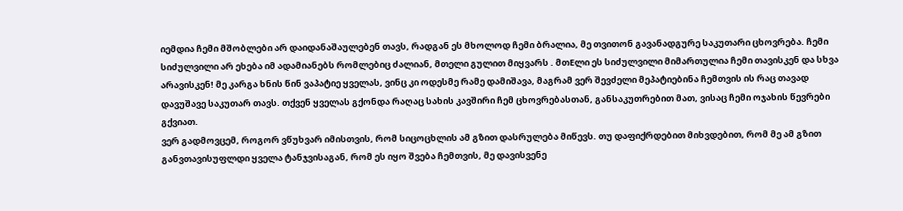იემდია ჩემი მშობლები არ დაიდანაშაულებენ თავს, რადგან ეს მხოლოდ ჩემი ბრალია, მე თვითონ გავანადგურე საკუთარი ცხოვრება. ჩემი სიძულვილი არ ეხება იმ ადამიანებს რომლებიც ძალიან, მთელი გულით მიყვარს . მთEლი ეს სიძულვილი მიმართულია ჩემი თავისკენ და სხვა არავისკენ! მე კარგა ხნის წინ ვაპატიე ყველას, ვინც კი ოდესმე რამე დამიშავა, მაგრამ ვერ შევძელი მეპატიებინა ჩემთვის ის რაც თავად დავუშავე საკუთარ თავს. თქვენ ყველას გქონდა რაღაც სახის კავშირი ჩემ ცხოვრებასთან, განსაკუთრებით მათ, ვისაც ჩემი ოჯახის წევრები გქვიათ.
ვერ გადმოვცემ, როგორ ვწუხვარ იმისთვის, რომ სიცოცხლის ამ გზით დასრულება მიწევს. თუ დაფიქრდებით მიხვდებით, რომ მე ამ გზით განვთავისუფლდი ყველა ტანჯვისაგან, რომ ეს იყო შვება ჩემთვის, მე დავისვენე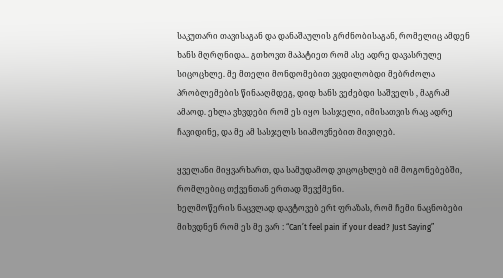საკუთარი თავისაგან და დანაშაულის გრძნობისაგან, რომელიც ამდენ ხანს მღრღნიდა.. გთხოვთ მაპატიეთ რომ ასე ადრე დავასრულე სიცოცხლე. მე მთელი მონდომებით ვცდილობდი მებრძოლა პრობლემების წინააღმდეგ, დიდ ხანს ვეძებდი საშველს , მაგრამ ამაოდ. ეხლა ვხვდები რომ ეს იყო სასჯელი, იმისათვის რაც ადრე ჩავიდინე, და მე ამ სასჯელს სიამოვნებით მივიღებ.

ყველანი მიყვარხართ, და სამუდამოდ ვიცოცხლებ იმ მოგონებებში, რომლებიც თქვენთან ერთად შევქმენი.
ხელმოწერის ნაცვლად დავტოვებ ერt ფრაზას, რომ ჩემი ნაცნობები მიხვდნენ რომ ეს მე ვარ : “Can’t feel pain if your dead? Just Saying”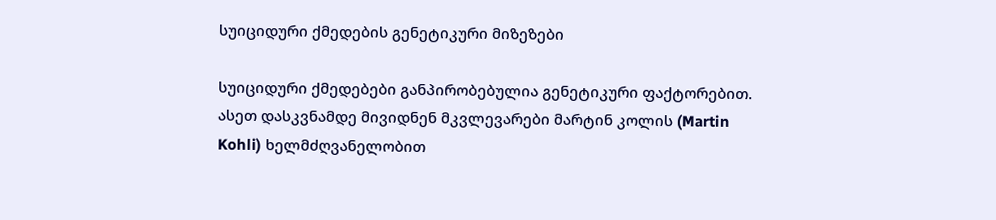სუიციდური ქმედების გენეტიკური მიზეზები

სუიციდური ქმედებები განპირობებულია გენეტიკური ფაქტორებით. ასეთ დასკვნამდე მივიდნენ მკვლევარები მარტინ კოლის (Martin Kohli) ხელმძღვანელობით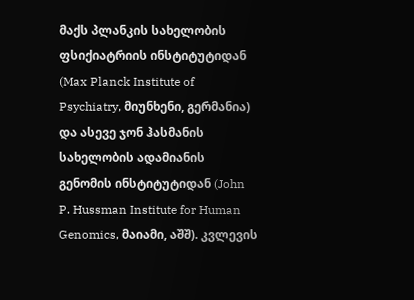მაქს პლანკის სახელობის ფსიქიატრიის ინსტიტუტიდან (Max Planck Institute of Psychiatry, მიუნხენი, გერმანია) და ასევე ჯონ ჰასმანის სახელობის ადამიანის გენომის ინსტიტუტიდან (John P. Hussman Institute for Human Genomics, მაიამი, აშშ). კვლევის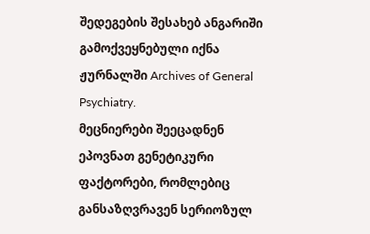შედეგების შესახებ ანგარიში გამოქვეყნებული იქნა ჟურნალში Archives of General Psychiatry.
მეცნიერები შეეცადნენ ეპოვნათ გენეტიკური ფაქტორები, რომლებიც განსაზღვრავენ სერიოზულ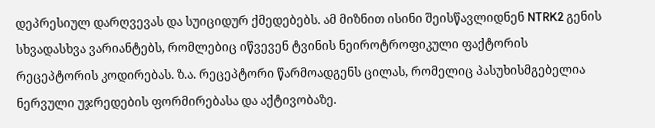დეპრესიულ დარღვევას და სუიციდურ ქმედებებს. ამ მიზნით ისინი შეისწავლიდნენ NTRK2 გენის სხვადასხვა ვარიანტებს, რომლებიც იწვევენ ტვინის ნეიროტროფიკული ფაქტორის რეცეპტორის კოდირებას. ზ.ა. რეცეპტორი წარმოადგენს ცილას, რომელიც პასუხისმგებელია ნერვული უჯრედების ფორმირებასა და აქტივობაზე.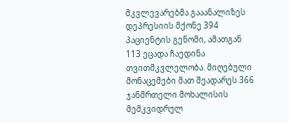მკვლევარებმა გააანალიზეს დეპრესიის მქონე 394 პაციენტის გენომი, ამათგან 113 ეცადა ჩაედინა თვითმკვლელობა. მიღებული მონაცემები მათ შეადარეს 366 ჯანმრთელი მოხალისის მემკვიდრულ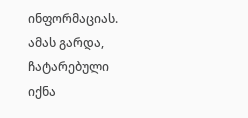ინფორმაციას. ამას გარდა, ჩატარებული იქნა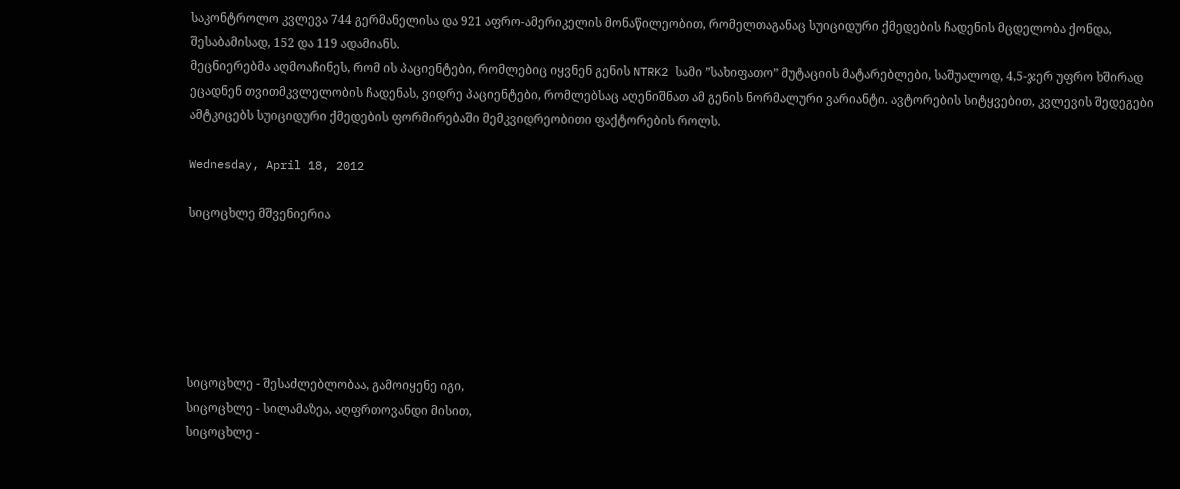საკონტროლო კვლევა 744 გერმანელისა და 921 აფრო-ამერიკელის მონაწილეობით, რომელთაგანაც სუიციდური ქმედების ჩადენის მცდელობა ქონდა, შესაბამისად, 152 და 119 ადამიანს.
მეცნიერებმა აღმოაჩინეს, რომ ის პაციენტები, რომლებიც იყვნენ გენის NTRK2 სამი ”სახიფათო” მუტაციის მატარებლები, საშუალოდ, 4,5-ჯერ უფრო ხშირად ეცადნენ თვითმკვლელობის ჩადენას, ვიდრე პაციენტები, რომლებსაც აღენიშნათ ამ გენის ნორმალური ვარიანტი. ავტორების სიტყვებით, კვლევის შედეგები ამტკიცებს სუიციდური ქმედების ფორმირებაში მემკვიდრეობითი ფაქტორების როლს.

Wednesday, April 18, 2012

სიცოცხლე მშვენიერია






სიცოცხლე - შესაძლებლობაა, გამოიყენე იგი,
სიცოცხლე - სილამაზეა, აღფრთოვანდი მისით,
სიცოცხლე -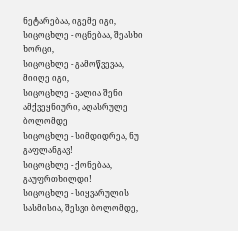ნეტარებაა, იგემე იგი,
სიცოცხლე - ოცნებაა, შეასხი ხორცი,
სიცოცხლე - გამოწვევაა, მიიღე იგი,
სიცოცხლე - ვალია შენი ამქვეყნიური, აღასრულე ბოლომდე
სიცოცხლე - სიმდიდრეა, ნუ გაფლანგავ!
სიცოცხლე - ქონებაა, გაუფრთხილდი!
სიცოცხლე - სიყვარულის სასმისია, შესვი ბოლომდე,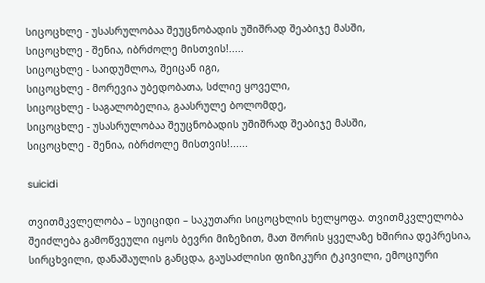სიცოცხლე - უსასრულობაა შეუცნობადის უშიშრად შეაბიჯე მასში,
სიცოცხლე - შენია, იბრძოლე მისთვის!.....
სიცოცხლე - საიდუმლოა, შეიცან იგი,
სიცოცხლე - მორევია უბედობათა, სძლიე ყოველი,
სიცოცხლე - საგალობელია, გაასრულე ბოლომდე,
სიცოცხლე - უსასრულობაა შეუცნობადის უშიშრად შეაბიჯე მასში,
სიცოცხლე - შენია, იბრძოლე მისთვის!......

suicidi

თვითმკვლელობა – სუიციდი – საკუთარი სიცოცხლის ხელყოფა. თვითმკვლელობა შეიძლება გამოწვეული იყოს ბევრი მიზეზით, მათ შორის ყველაზე ხშირია დეპრესია, სირცხვილი, დანაშაულის განცდა, გაუსაძლისი ფიზიკური ტკივილი, ემოციური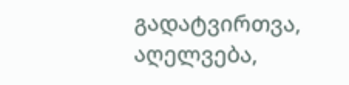გადატვირთვა, აღელვება,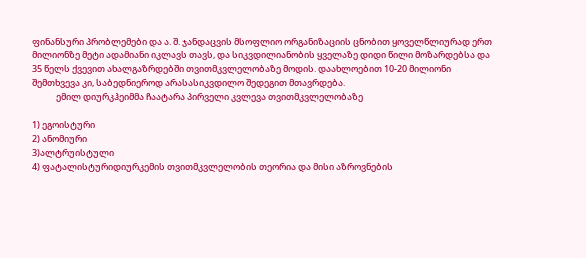ფინანსური პრობლემები და ა. შ. ჯანდაცვის მსოფლიო ორგანიზაციის ცნობით ყოველწლიურად ერთ მილიონზე მეტი ადამიანი იკლავს თავს, და სიკვდილიანობის ყველაზე დიდი წილი მოზარდებსა და 35 წელს ქვევით ახალგაზრდებში თვითმკვლელობაზე მოდის. დაახლოებით 10-20 მილიონი შემთხვევა კი, საბედნიეროდ არასასიკვდილო შედეგით მთავრდება.
            ემილ დიურკჰეიმმა ჩაატარა პირველი კვლევა თვითმკვლელობაზე

1) ეგოისტური
2) ანომიური
3)ალტრუისტული
4) ფატალისტურიდიურკემის თვითმკვლელობის თეორია და მისი აზროვნების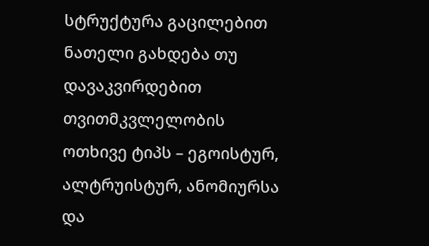სტრუქტურა გაცილებით ნათელი გახდება თუ დავაკვირდებით თვითმკვლელობის ოთხივე ტიპს – ეგოისტურ, ალტრუისტურ, ანომიურსა და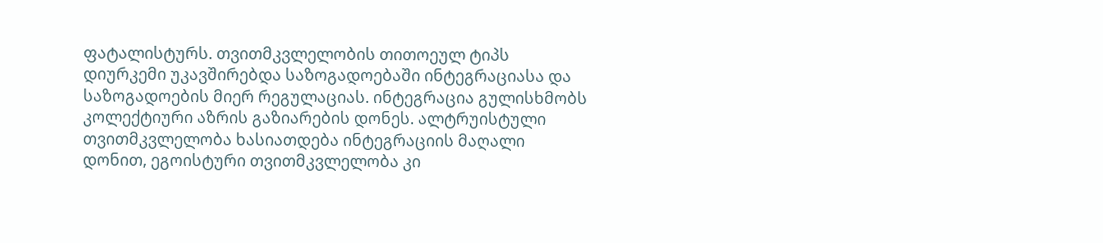ფატალისტურს. თვითმკვლელობის თითოეულ ტიპს დიურკემი უკავშირებდა საზოგადოებაში ინტეგრაციასა და საზოგადოების მიერ რეგულაციას. ინტეგრაცია გულისხმობს კოლექტიური აზრის გაზიარების დონეს. ალტრუისტული თვითმკვლელობა ხასიათდება ინტეგრაციის მაღალი დონით, ეგოისტური თვითმკვლელობა კი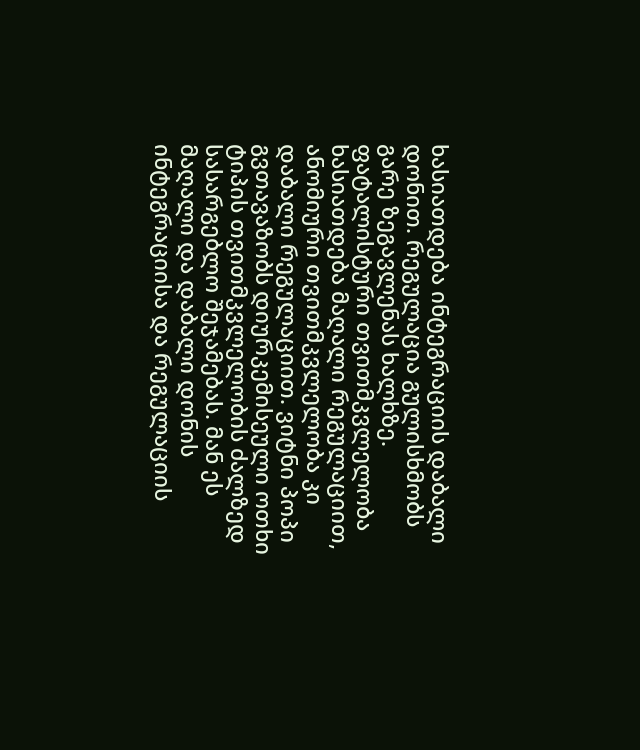ხასიათდება ინტეგრაციის დაბალი დონით. რეგულაცია გულისხმობს გარე ზეგავლენას ხალხზე. ფატალისტური თვითმკვლელობა ხასიათდება მაღალი რეგულაციით, ანომიური თვითმკვლელობა კი დაბალი რეგულაციით. ვიტნი პოპი გვთავაზობს დიურკემისეული ოთხი ტიპის თვითმკვლელობის ძალზედ სასარგებლო შეჯამებას. მან ეს მაღალი და დაბალი დონის ინტეგრაციისა და რეგულაციის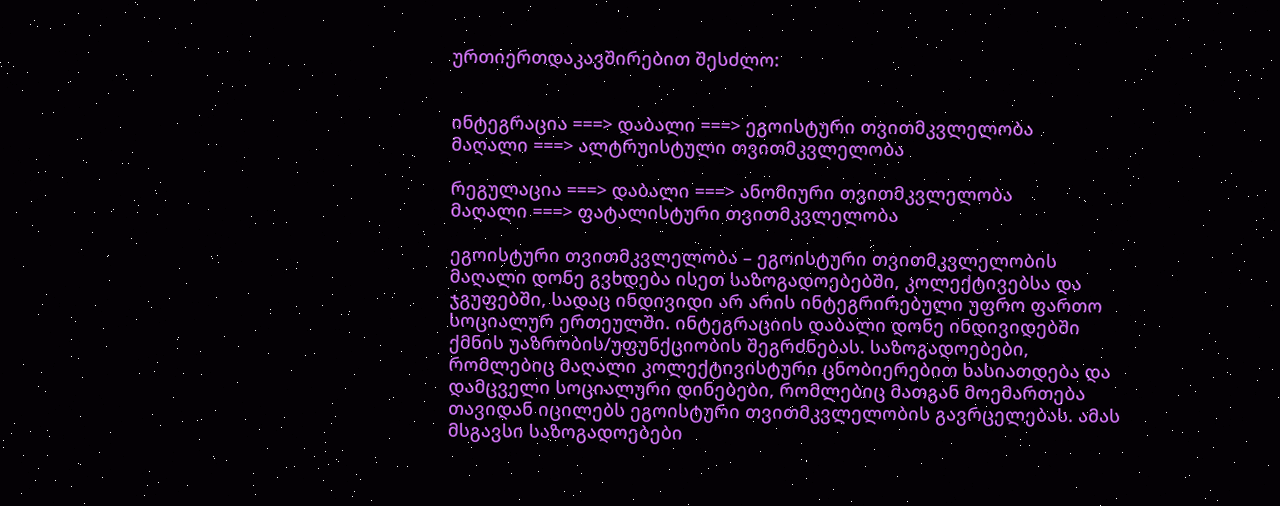ურთიერთდაკავშირებით შესძლო:


ინტეგრაცია ===> დაბალი ===> ეგოისტური თვითმკვლელობა
მაღალი ===> ალტრუისტული თვითმკვლელობა

რეგულაცია ===> დაბალი ===> ანომიური თვითმკვლელობა
მაღალი ===> ფატალისტური თვითმკვლელობა

ეგოისტური თვითმკვლელობა – ეგოისტური თვითმკვლელობის მაღალი დონე გვხდება ისეთ საზოგადოებებში, კოლექტივებსა და ჯგუფებში, სადაც ინდივიდი არ არის ინტეგრირებული უფრო ფართო სოციალურ ერთეულში. ინტეგრაციის დაბალი დონე ინდივიდებში ქმნის უაზრობის/უფუნქციობის შეგრძნებას. საზოგადოებები, რომლებიც მაღალი კოლექტივისტური ცნობიერებით ხასიათდება და დამცველი სოციალური დინებები, რომლებიც მათგან მოემართება თავიდან იცილებს ეგოისტური თვითმკვლელობის გავრცელებას. ამას მსგავსი საზოგადოებები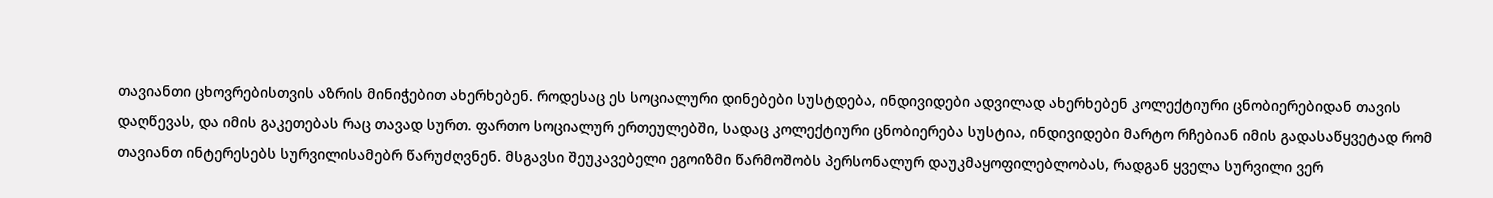თავიანთი ცხოვრებისთვის აზრის მინიჭებით ახერხებენ. როდესაც ეს სოციალური დინებები სუსტდება, ინდივიდები ადვილად ახერხებენ კოლექტიური ცნობიერებიდან თავის დაღწევას, და იმის გაკეთებას რაც თავად სურთ. ფართო სოციალურ ერთეულებში, სადაც კოლექტიური ცნობიერება სუსტია, ინდივიდები მარტო რჩებიან იმის გადასაწყვეტად რომ თავიანთ ინტერესებს სურვილისამებრ წარუძღვნენ. მსგავსი შეუკავებელი ეგოიზმი წარმოშობს პერსონალურ დაუკმაყოფილებლობას, რადგან ყველა სურვილი ვერ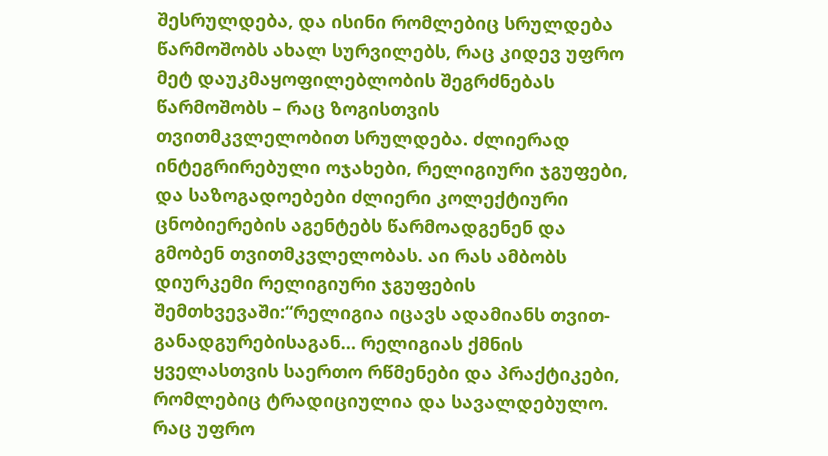შესრულდება, და ისინი რომლებიც სრულდება წარმოშობს ახალ სურვილებს, რაც კიდევ უფრო მეტ დაუკმაყოფილებლობის შეგრძნებას წარმოშობს – რაც ზოგისთვის თვითმკვლელობით სრულდება. ძლიერად ინტეგრირებული ოჯახები, რელიგიური ჯგუფები, და საზოგადოებები ძლიერი კოლექტიური ცნობიერების აგენტებს წარმოადგენენ და გმობენ თვითმკვლელობას. აი რას ამბობს დიურკემი რელიგიური ჯგუფების შემთხვევაში:“რელიგია იცავს ადამიანს თვით-განადგურებისაგან… რელიგიას ქმნის ყველასთვის საერთო რწმენები და პრაქტიკები, რომლებიც ტრადიციულია და სავალდებულო. რაც უფრო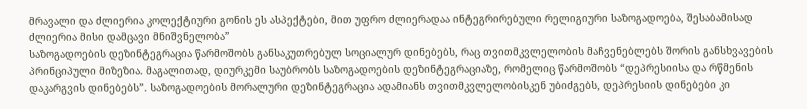მრავალი და ძლიერია კოლექტიური გონის ეს ასპექტები, მით უფრო ძლიერადაა ინტეგრირებული რელიგიური საზოგადოება, შესაბამისად ძლიერია მისი დამცავი მნიშვნელობა”
საზოგადოების დეზინტეგრაცია წარმოშობს განსაკუთრებულ სოციალურ დინებებს, რაც თვითმკვლელობის მაჩვენებლებს შორის განსხვავების პრინციპული მიზეზია. მაგალითად, დიურკემი საუბრობს საზოგადოების დეზინტეგრაციაზე, რომელიც წარმოშობს “დეპრესიისა და რწმენის დაკარგვის დინებებს”. საზოგადოების მორალური დეზინტეგრაცია ადამიანს თვითმკვლელობისკენ უბიძგებს, დეპრესიის დინებები კი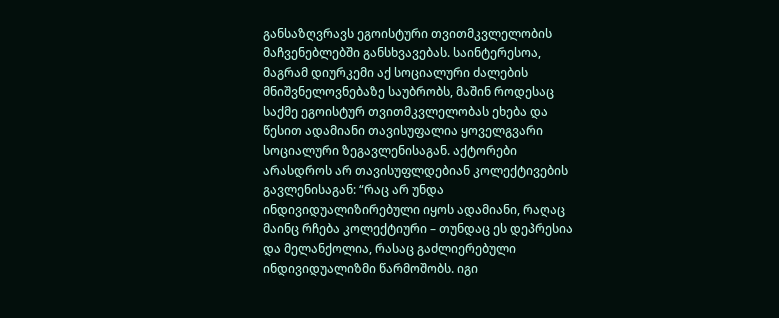განსაზღვრავს ეგოისტური თვითმკვლელობის მაჩვენებლებში განსხვავებას. საინტერესოა, მაგრამ დიურკემი აქ სოციალური ძალების მნიშვნელოვნებაზე საუბრობს, მაშინ როდესაც საქმე ეგოისტურ თვითმკვლელობას ეხება და წესით ადამიანი თავისუფალია ყოველგვარი სოციალური ზეგავლენისაგან. აქტორები არასდროს არ თავისუფლდებიან კოლექტივების გავლენისაგან: “რაც არ უნდა ინდივიდუალიზირებული იყოს ადამიანი, რაღაც მაინც რჩება კოლექტიური – თუნდაც ეს დეპრესია და მელანქოლია, რასაც გაძლიერებული ინდივიდუალიზმი წარმოშობს. იგი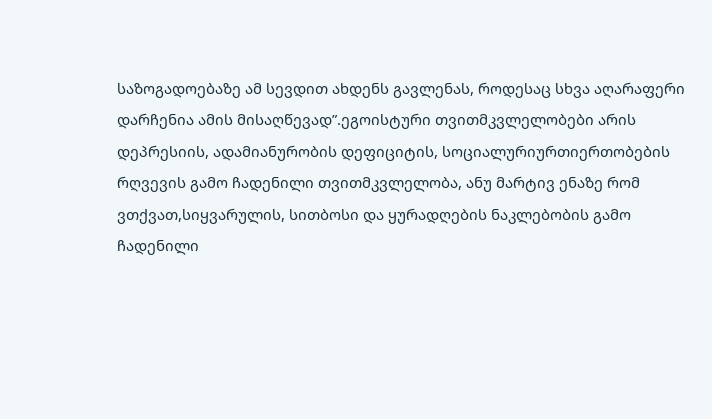საზოგადოებაზე ამ სევდით ახდენს გავლენას, როდესაც სხვა აღარაფერი დარჩენია ამის მისაღწევად”.ეგოისტური თვითმკვლელობები არის დეპრესიის, ადამიანურობის დეფიციტის, სოციალურიურთიერთობების რღვევის გამო ჩადენილი თვითმკვლელობა, ანუ მარტივ ენაზე რომ ვთქვათ,სიყვარულის, სითბოსი და ყურადღების ნაკლებობის გამო ჩადენილი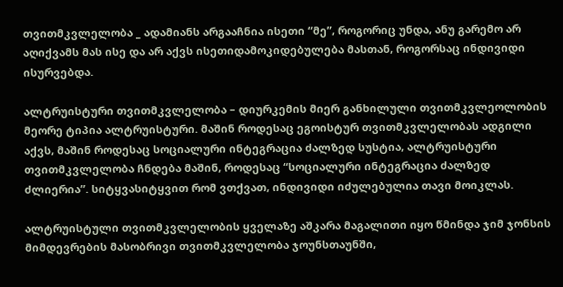თვითმკვლელობა _ ადამიანს არგააჩნია ისეთი “მე”, როგორიც უნდა, ანუ გარემო არ აღიქვამს მას ისე და არ აქვს ისეთიდამოკიდებულება მასთან, როგორსაც ინდივიდი ისურვებდა.

ალტრუისტური თვითმკვლელობა – დიურკემის მიერ განხილული თვითმკვლეოლობის მეორე ტიპია ალტრუისტური. მაშინ როდესაც ეგოისტურ თვითმკვლელობას ადგილი აქვს, მაშინ როდესაც სოციალური ინტეგრაცია ძალზედ სუსტია, ალტრუისტური თვითმკვლელობა ჩნდება მაშინ, როდესაც “სოციალური ინტეგრაცია ძალზედ ძლიერია”. სიტყვასიტყვით რომ ვთქვათ, ინდივიდი იძულებულია თავი მოიკლას.

ალტრუისტული თვითმკვლელობის ყველაზე აშკარა მაგალითი იყო წმინდა ჯიმ ჯონსის მიმდევრების მასობრივი თვითმკვლელობა ჯოუნსთაუნში,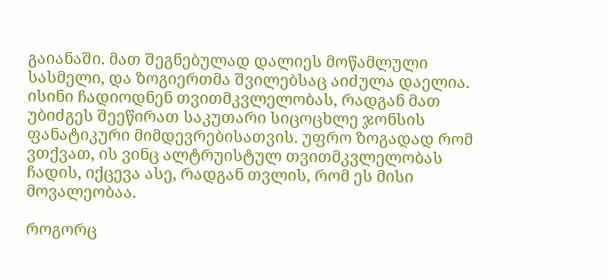გაიანაში. მათ შეგნებულად დალიეს მოწამლული სასმელი, და ზოგიერთმა შვილებსაც აიძულა დაელია. ისინი ჩადიოდნენ თვითმკვლელობას, რადგან მათ უბიძგეს შეეწირათ საკუთარი სიცოცხლე ჯონსის ფანატიკური მიმდევრებისათვის. უფრო ზოგადად რომ ვთქვათ, ის ვინც ალტრუისტულ თვითმკვლელობას ჩადის, იქცევა ასე, რადგან თვლის, რომ ეს მისი მოვალეობაა.

როგორც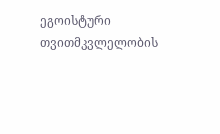ეგოისტური თვითმკვლელობის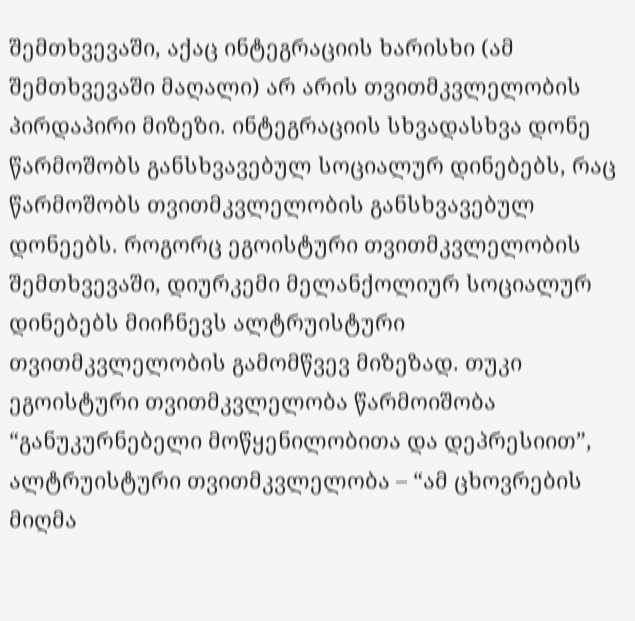შემთხვევაში, აქაც ინტეგრაციის ხარისხი (ამ შემთხვევაში მაღალი) არ არის თვითმკვლელობის პირდაპირი მიზეზი. ინტეგრაციის სხვადასხვა დონე წარმოშობს განსხვავებულ სოციალურ დინებებს, რაც წარმოშობს თვითმკვლელობის განსხვავებულ დონეებს. როგორც ეგოისტური თვითმკვლელობის შემთხვევაში, დიურკემი მელანქოლიურ სოციალურ დინებებს მიიჩნევს ალტრუისტური თვითმკვლელობის გამომწვევ მიზეზად. თუკი ეგოისტური თვითმკვლელობა წარმოიშობა “განუკურნებელი მოწყენილობითა და დეპრესიით”, ალტრუისტური თვითმკვლელობა – “ამ ცხოვრების მიღმა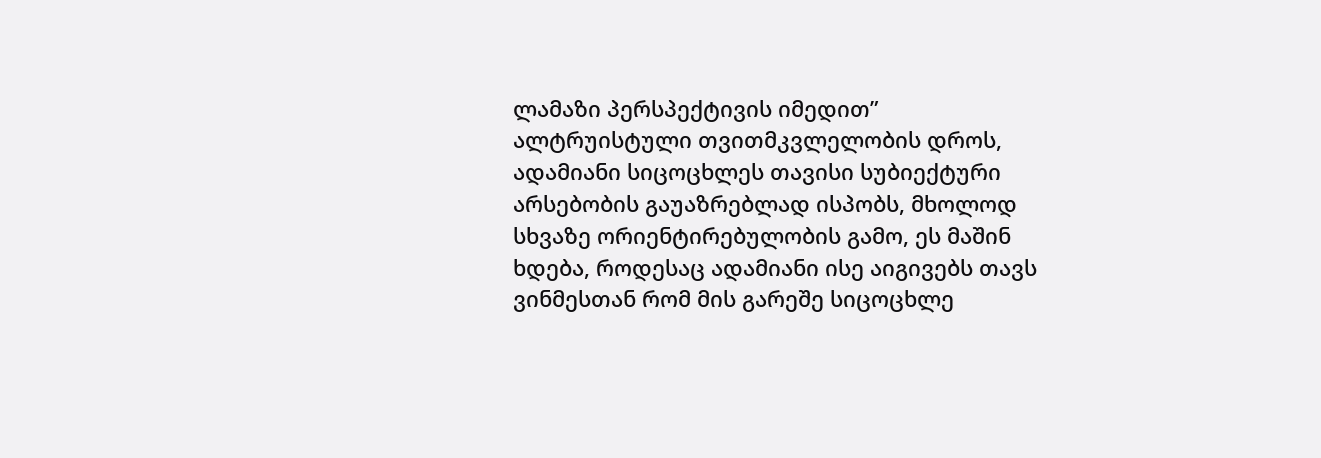ლამაზი პერსპექტივის იმედით”
ალტრუისტული თვითმკვლელობის დროს, ადამიანი სიცოცხლეს თავისი სუბიექტური არსებობის გაუაზრებლად ისპობს, მხოლოდ სხვაზე ორიენტირებულობის გამო, ეს მაშინ ხდება, როდესაც ადამიანი ისე აიგივებს თავს ვინმესთან რომ მის გარეშე სიცოცხლე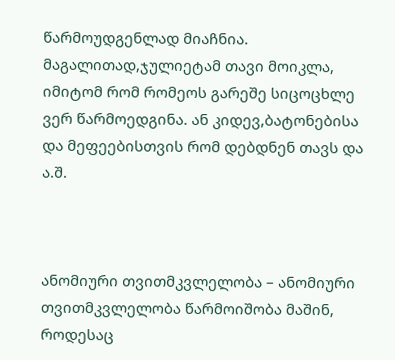წარმოუდგენლად მიაჩნია. მაგალითად,ჯულიეტამ თავი მოიკლა, იმიტომ რომ რომეოს გარეშე სიცოცხლე ვერ წარმოედგინა. ან კიდევ,ბატონებისა და მეფეებისთვის რომ დებდნენ თავს და ა.შ.



ანომიური თვითმკვლელობა – ანომიური თვითმკვლელობა წარმოიშობა მაშინ, როდესაც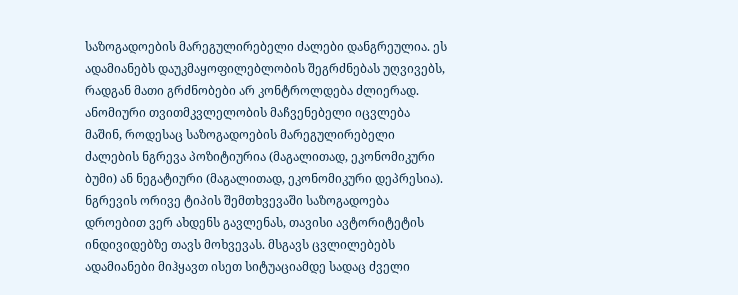საზოგადოების მარეგულირებელი ძალები დანგრეულია. ეს ადამიანებს დაუკმაყოფილებლობის შეგრძნებას უღვივებს, რადგან მათი გრძნობები არ კონტროლდება ძლიერად. ანომიური თვითმკვლელობის მაჩვენებელი იცვლება მაშინ, როდესაც საზოგადოების მარეგულირებელი ძალების ნგრევა პოზიტიურია (მაგალითად, ეკონომიკური ბუმი) ან ნეგატიური (მაგალითად, ეკონომიკური დეპრესია). ნგრევის ორივე ტიპის შემთხვევაში საზოგადოება დროებით ვერ ახდენს გავლენას, თავისი ავტორიტეტის ინდივიდებზე თავს მოხვევას. მსგავს ცვლილებებს ადამიანები მიჰყავთ ისეთ სიტუაციამდე სადაც ძველი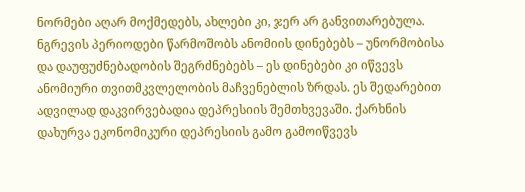ნორმები აღარ მოქმედებს, ახლები კი, ჯერ არ განვითარებულა. ნგრევის პერიოდები წარმოშობს ანომიის დინებებს – უნორმობისა და დაუფუძნებადობის შეგრძნებებს – ეს დინებები კი იწვევს ანომიური თვითმკვლელობის მაჩვენებლის ზრდას. ეს შედარებით ადვილად დაკვირვებადია დეპრესიის შემთხვევაში. ქარხნის დახურვა ეკონომიკური დეპრესიის გამო გამოიწვევს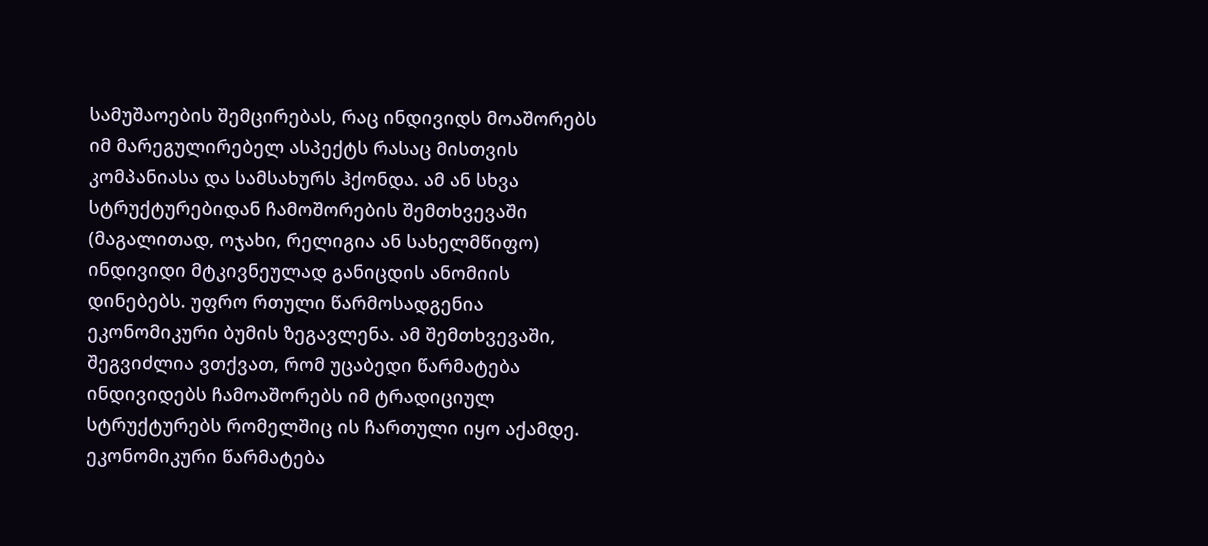სამუშაოების შემცირებას, რაც ინდივიდს მოაშორებს იმ მარეგულირებელ ასპექტს რასაც მისთვის კომპანიასა და სამსახურს ჰქონდა. ამ ან სხვა სტრუქტურებიდან ჩამოშორების შემთხვევაში (მაგალითად, ოჯახი, რელიგია ან სახელმწიფო) ინდივიდი მტკივნეულად განიცდის ანომიის დინებებს. უფრო რთული წარმოსადგენია ეკონომიკური ბუმის ზეგავლენა. ამ შემთხვევაში, შეგვიძლია ვთქვათ, რომ უცაბედი წარმატება ინდივიდებს ჩამოაშორებს იმ ტრადიციულ სტრუქტურებს რომელშიც ის ჩართული იყო აქამდე. ეკონომიკური წარმატება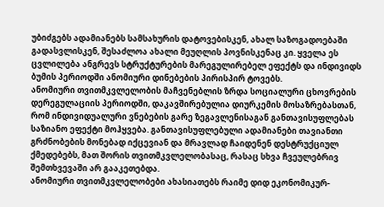უბიძგებს ადამიანებს სამსახურის დატოვებისკენ, ახალ საზოგადოებაში გადასვლისკენ, შესაძლოა ახალი მეუღლის პოვნისკენაც კი. ყველა ეს ცვლილება ანგრევს სტრუქტურების მარეგულირებელ ეფექტს და ინდივიდს ბუმის პერიოდში ანომიური დინებების პირისპირ ტოვებს.
ანომიური თვითმკვლელობის მაჩვენებლის ზრდა სოციალური ცხოვრების დერეგულაციის პერიოდში, დაკავშირებულია დიურკემის მოსაზრებასთან, რომ ინდივიდუალური ვნებების გარე ზეგავლენისაგან განთავისუფლებას საზიანო ეფექტი მოჰყვება. განთავისუფლებული ადამიანები თავიანთი გრძნობების მონებად იქცევიან და მრავლად ჩაიდენენ დესტრუქციულ ქმედებებს, მათ შორის თვითმკვლელობასაც, რასაც სხვა ჩვეულებრივ შემთხვევაში არ გააკეთებდა.
ანომიური თვითმკვლელობები ახასიათებს რაიმე დიდ ეკონომიკურ-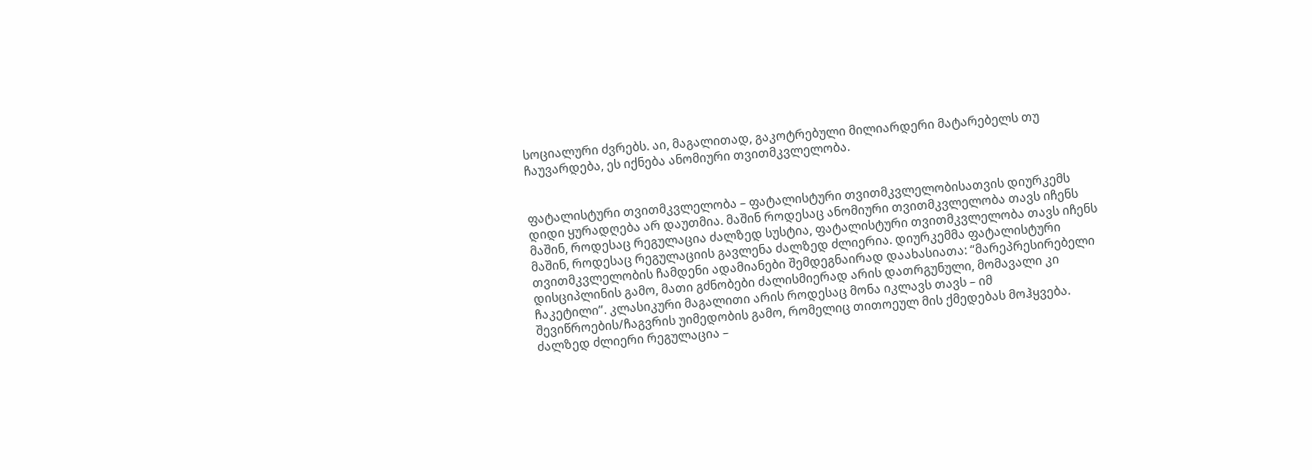სოციალური ძვრებს. აი, მაგალითად, გაკოტრებული მილიარდერი მატარებელს თუ ჩაუვარდება, ეს იქნება ანომიური თვითმკვლელობა.


ფატალისტური თვითმკვლელობა – ფატალისტური თვითმკვლელობისათვის დიურკემს დიდი ყურადღება არ დაუთმია. მაშინ როდესაც ანომიური თვითმკვლელობა თავს იჩენს მაშინ, როდესაც რეგულაცია ძალზედ სუსტია, ფატალისტური თვითმკვლელობა თავს იჩენს მაშინ, როდესაც რეგულაციის გავლენა ძალზედ ძლიერია. დიურკემმა ფატალისტური თვითმკვლელობის ჩამდენი ადამიანები შემდეგნაირად დაახასიათა: “მარეპრესირებელი დისციპლინის გამო, მათი გძნობები ძალისმიერად არის დათრგუნული, მომავალი კი ჩაკეტილი”. კლასიკური მაგალითი არის როდესაც მონა იკლავს თავს – იმ შევიწროების/ჩაგვრის უიმედობის გამო, რომელიც თითოეულ მის ქმედებას მოჰყვება. ძალზედ ძლიერი რეგულაცია –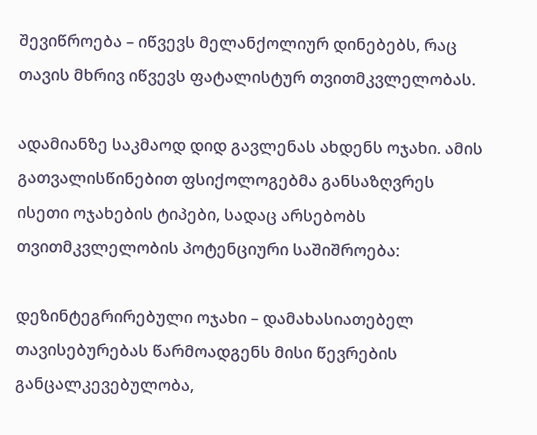შევიწროება – იწვევს მელანქოლიურ დინებებს, რაც თავის მხრივ იწვევს ფატალისტურ თვითმკვლელობას.

ადამიანზე საკმაოდ დიდ გავლენას ახდენს ოჯახი. ამის გათვალისწინებით ფსიქოლოგებმა განსაზღვრეს ისეთი ოჯახების ტიპები, სადაც არსებობს თვითმკვლელობის პოტენციური საშიშროება:

დეზინტეგრირებული ოჯახი – დამახასიათებელ თავისებურებას წარმოადგენს მისი წევრების განცალკევებულობა,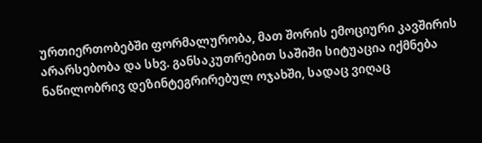ურთიერთობებში ფორმალურობა, მათ შორის ემოციური კავშირის არარსებობა და სხვ. განსაკუთრებით საშიში სიტუაცია იქმნება ნაწილობრივ დეზინტეგრირებულ ოჯახში, სადაც ვიღაც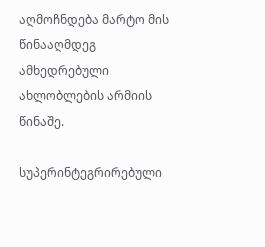აღმოჩნდება მარტო მის წინააღმდეგ ამხედრებული ახლობლების არმიის წინაშე.

სუპერინტეგრირებული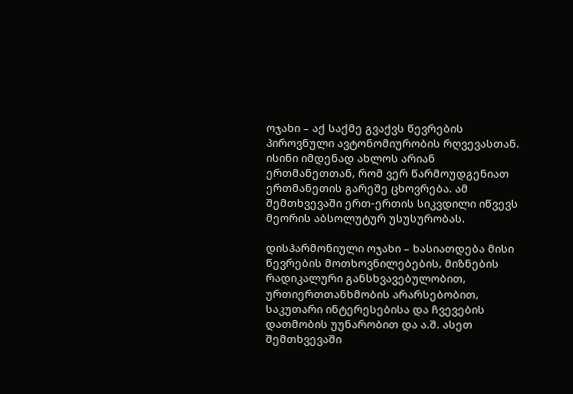ოჯახი – აქ საქმე გვაქვს წევრების პიროვნული ავტონომიურობის რღვევასთან. ისინი იმდენად ახლოს არიან ერთმანეთთან, რომ ვერ წარმოუდგენიათ ერთმანეთის გარეშე ცხოვრება. ამ შემთხვევაში ერთ-ერთის სიკვდილი იწვევს მეორის აბსოლუტურ უსუსურობას.

დისჰარმონიული ოჯახი – ხასიათდება მისი წევრების მოთხოვნილებების, მიზნების რადიკალური განსხვავებულობით, ურთიერთთანხმობის არარსებობით, საკუთარი ინტერესებისა და ჩვევების დათმობის უუნარობით და ა.შ. ასეთ შემთხვევაში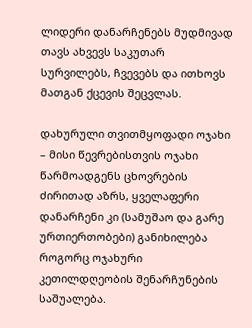ლიდერი დანარჩენებს მუდმივად თავს ახვევს საკუთარ სურვილებს, ჩვევებს და ითხოვს მათგან ქცევის შეცვლას.

დახურული თვითმყოფადი ოჯახი – მისი წევრებისთვის ოჯახი წარმოადგენს ცხოვრების ძირითად აზრს, ყველაფერი დანარჩენი კი (სამუშაო და გარე ურთიერთობები) განიხილება როგორც ოჯახური კეთილდღეობის შენარჩუნების საშუალება.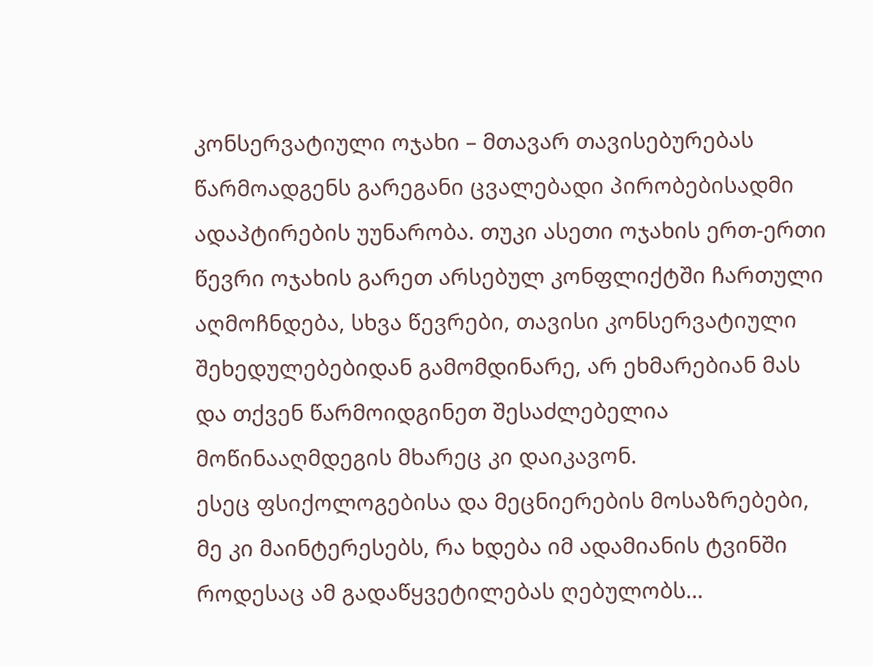კონსერვატიული ოჯახი – მთავარ თავისებურებას წარმოადგენს გარეგანი ცვალებადი პირობებისადმი ადაპტირების უუნარობა. თუკი ასეთი ოჯახის ერთ-ერთი წევრი ოჯახის გარეთ არსებულ კონფლიქტში ჩართული აღმოჩნდება, სხვა წევრები, თავისი კონსერვატიული შეხედულებებიდან გამომდინარე, არ ეხმარებიან მას და თქვენ წარმოიდგინეთ შესაძლებელია მოწინააღმდეგის მხარეც კი დაიკავონ.
ესეც ფსიქოლოგებისა და მეცნიერების მოსაზრებები, მე კი მაინტერესებს, რა ხდება იმ ადამიანის ტვინში როდესაც ამ გადაწყვეტილებას ღებულობს…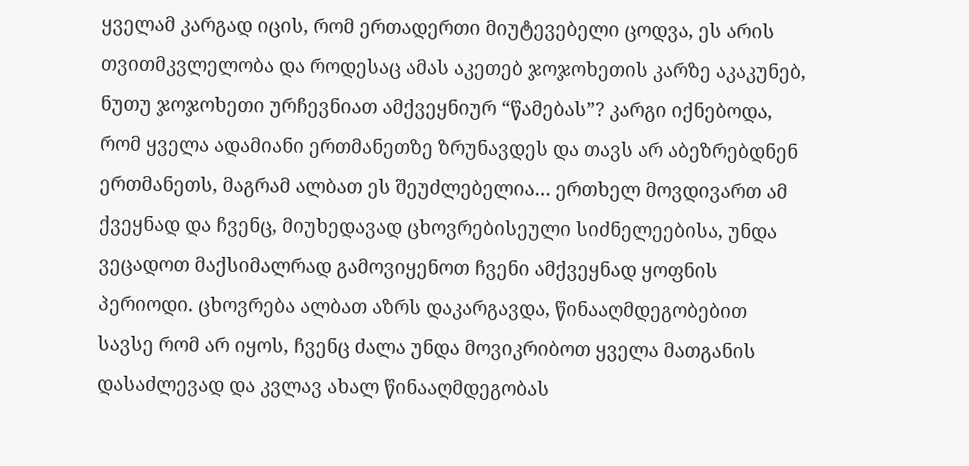ყველამ კარგად იცის, რომ ერთადერთი მიუტევებელი ცოდვა, ეს არის თვითმკვლელობა და როდესაც ამას აკეთებ ჯოჯოხეთის კარზე აკაკუნებ, ნუთუ ჯოჯოხეთი ურჩევნიათ ამქვეყნიურ “წამებას”? კარგი იქნებოდა, რომ ყველა ადამიანი ერთმანეთზე ზრუნავდეს და თავს არ აბეზრებდნენ ერთმანეთს, მაგრამ ალბათ ეს შეუძლებელია… ერთხელ მოვდივართ ამ ქვეყნად და ჩვენც, მიუხედავად ცხოვრებისეული სიძნელეებისა, უნდა ვეცადოთ მაქსიმალრად გამოვიყენოთ ჩვენი ამქვეყნად ყოფნის პერიოდი. ცხოვრება ალბათ აზრს დაკარგავდა, წინააღმდეგობებით სავსე რომ არ იყოს, ჩვენც ძალა უნდა მოვიკრიბოთ ყველა მათგანის დასაძლევად და კვლავ ახალ წინააღმდეგობას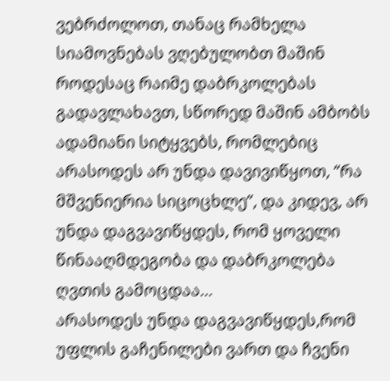ვებრძოლოთ, თანაც რამხელა სიამოვნებას ვღებულობთ მაშინ როდესაც რაიმე დაბრკოლებას გადავლახავთ, სწორედ მაშინ ამბობს ადამიანი სიტყვებს, რომლებიც არასოდეს არ უნდა დავივიწყოთ, “რა მშვენიერია სიცოცხლე”, და კიდევ, არ უნდა დაგვავიწყდეს, რომ ყოველი წინააღმდეგობა და დაბრკოლება ღვთის გამოცდაა…
არასოდეს უნდა დაგვავიწყდეს,რომ უფლის გაჩენილები ვართ და ჩვენი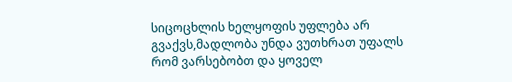სიცოცხლის ხელყოფის უფლება არ გვაქვს,მადლობა უნდა ვუთხრათ უფალს რომ ვარსებობთ და ყოველ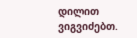დილით ვიგვიძებთ.